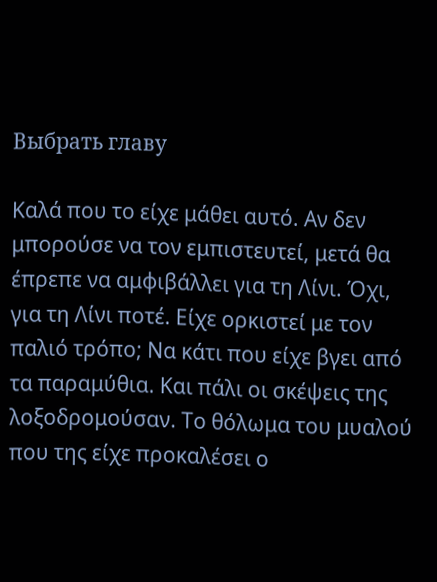Выбрать главу

Καλά που το είχε μάθει αυτό. Αν δεν μπορούσε να τον εμπιστευτεί, μετά θα έπρεπε να αμφιβάλλει για τη Λίνι. Όχι, για τη Λίνι ποτέ. Είχε ορκιστεί με τον παλιό τρόπο; Να κάτι που είχε βγει από τα παραμύθια. Και πάλι οι σκέψεις της λοξοδρομούσαν. Το θόλωμα του μυαλού που της είχε προκαλέσει ο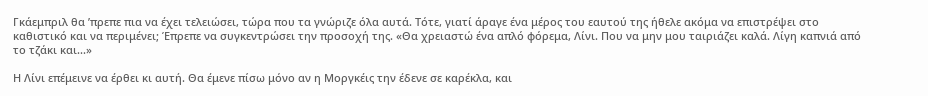Γκάεμπριλ θα ’πρεπε πια να έχει τελειώσει, τώρα που τα γνώριζε όλα αυτά. Τότε, γιατί άραγε ένα μέρος του εαυτού της ήθελε ακόμα να επιστρέψει στο καθιστικό και να περιμένει; Έπρεπε να συγκεντρώσει την προσοχή της. «Θα χρειαστώ ένα απλό φόρεμα, Λίνι. Που να μην μου ταιριάζει καλά. Λίγη καπνιά από το τζάκι και...»

Η Λίνι επέμεινε να έρθει κι αυτή. Θα έμενε πίσω μόνο αν η Μοργκέις την έδενε σε καρέκλα, και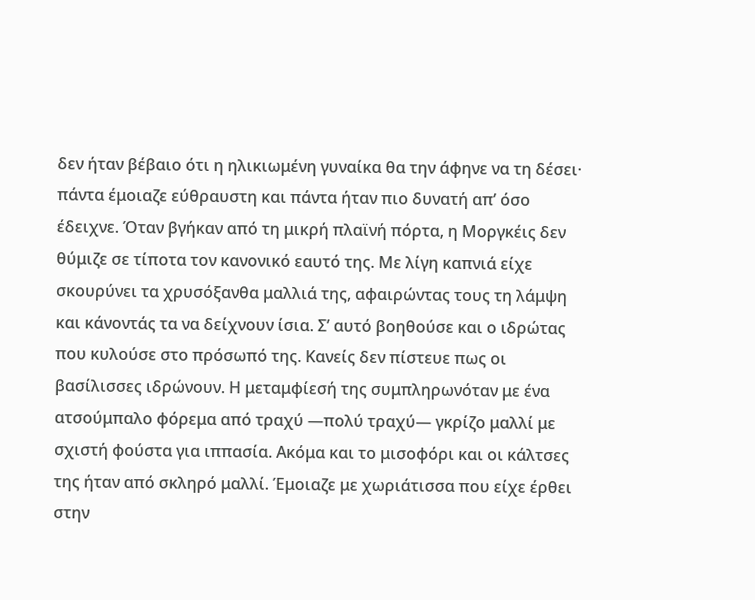δεν ήταν βέβαιο ότι η ηλικιωμένη γυναίκα θα την άφηνε να τη δέσει· πάντα έμοιαζε εύθραυστη και πάντα ήταν πιο δυνατή απ’ όσο έδειχνε. Όταν βγήκαν από τη μικρή πλαϊνή πόρτα, η Μοργκέις δεν θύμιζε σε τίποτα τον κανονικό εαυτό της. Με λίγη καπνιά είχε σκουρύνει τα χρυσόξανθα μαλλιά της, αφαιρώντας τους τη λάμψη και κάνοντάς τα να δείχνουν ίσια. Σ’ αυτό βοηθούσε και ο ιδρώτας που κυλούσε στο πρόσωπό της. Κανείς δεν πίστευε πως οι βασίλισσες ιδρώνουν. Η μεταμφίεσή της συμπληρωνόταν με ένα ατσούμπαλο φόρεμα από τραχύ —πολύ τραχύ― γκρίζο μαλλί με σχιστή φούστα για ιππασία. Ακόμα και το μισοφόρι και οι κάλτσες της ήταν από σκληρό μαλλί. Έμοιαζε με χωριάτισσα που είχε έρθει στην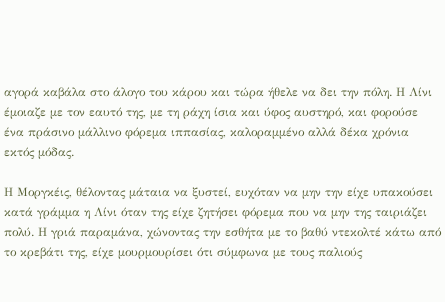αγορά καβάλα στο άλογο του κάρου και τώρα ήθελε να δει την πόλη. Η Λίνι έμοιαζε με τον εαυτό της, με τη ράχη ίσια και ύφος αυστηρό, και φορούσε ένα πράσινο μάλλινο φόρεμα ιππασίας, καλοραμμένο αλλά δέκα χρόνια εκτός μόδας.

Η Μοργκέις, θέλοντας μάταια να ξυστεί, ευχόταν να μην την είχε υπακούσει κατά γράμμα η Λίνι όταν της είχε ζητήσει φόρεμα που να μην της ταιριάζει πολύ. Η γριά παραμάνα, χώνοντας την εσθήτα με το βαθύ ντεκολτέ κάτω από το κρεβάτι της, είχε μουρμουρίσει ότι σύμφωνα με τους παλιούς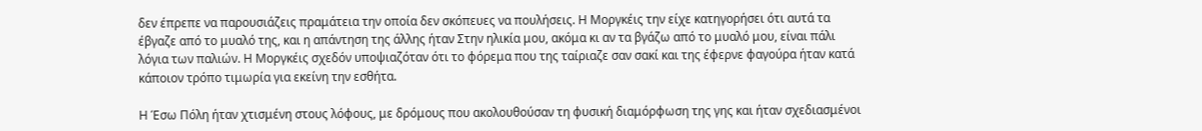δεν έπρεπε να παρουσιάζεις πραμάτεια την οποία δεν σκόπευες να πουλήσεις. Η Μοργκέις την είχε κατηγορήσει ότι αυτά τα έβγαζε από το μυαλό της, και η απάντηση της άλλης ήταν Στην ηλικία μου, ακόμα κι αν τα βγάζω από το μυαλό μου, είναι πάλι λόγια των παλιών. Η Μοργκέις σχεδόν υποψιαζόταν ότι το φόρεμα που της ταίριαζε σαν σακί και της έφερνε φαγούρα ήταν κατά κάποιον τρόπο τιμωρία για εκείνη την εσθήτα.

Η Έσω Πόλη ήταν χτισμένη στους λόφους, με δρόμους που ακολουθούσαν τη φυσική διαμόρφωση της γης και ήταν σχεδιασμένοι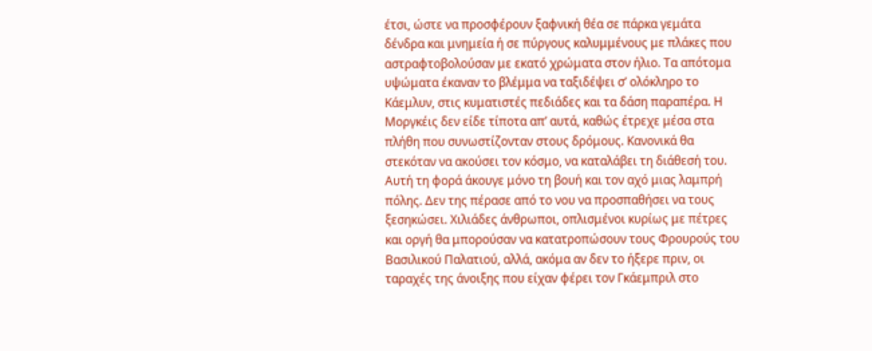έτσι, ώστε να προσφέρουν ξαφνική θέα σε πάρκα γεμάτα δένδρα και μνημεία ή σε πύργους καλυμμένους με πλάκες που αστραφτοβολούσαν με εκατό χρώματα στον ήλιο. Τα απότομα υψώματα έκαναν το βλέμμα να ταξιδέψει σ’ ολόκληρο το Κάεμλυν, στις κυματιστές πεδιάδες και τα δάση παραπέρα. Η Μοργκέις δεν είδε τίποτα απ’ αυτά, καθώς έτρεχε μέσα στα πλήθη που συνωστίζονταν στους δρόμους. Κανονικά θα στεκόταν να ακούσει τον κόσμο, να καταλάβει τη διάθεσή του. Αυτή τη φορά άκουγε μόνο τη βουή και τον αχό μιας λαμπρή πόλης. Δεν της πέρασε από το νου να προσπαθήσει να τους ξεσηκώσει. Χιλιάδες άνθρωποι, οπλισμένοι κυρίως με πέτρες και οργή θα μπορούσαν να κατατροπώσουν τους Φρουρούς του Βασιλικού Παλατιού, αλλά, ακόμα αν δεν το ήξερε πριν, οι ταραχές της άνοιξης που είχαν φέρει τον Γκάεμπριλ στο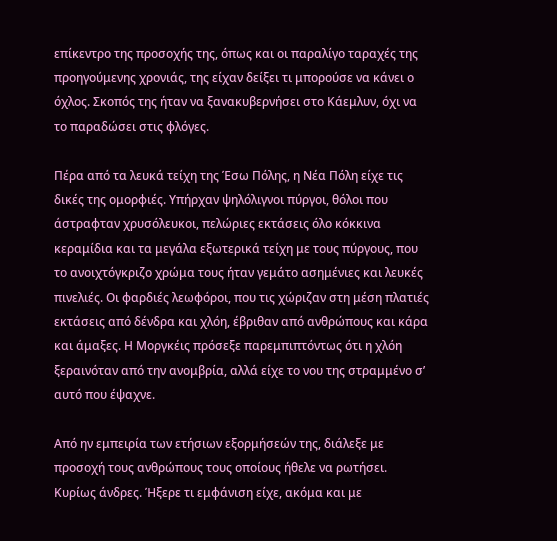επίκεντρο της προσοχής της, όπως και οι παραλίγο ταραχές της προηγούμενης χρονιάς, της είχαν δείξει τι μπορούσε να κάνει ο όχλος. Σκοπός της ήταν να ξανακυβερνήσει στο Κάεμλυν, όχι να το παραδώσει στις φλόγες.

Πέρα από τα λευκά τείχη της Έσω Πόλης, η Νέα Πόλη είχε τις δικές της ομορφιές. Υπήρχαν ψηλόλιγνοι πύργοι, θόλοι που άστραφταν χρυσόλευκοι, πελώριες εκτάσεις όλο κόκκινα κεραμίδια και τα μεγάλα εξωτερικά τείχη με τους πύργους, που το ανοιχτόγκριζο χρώμα τους ήταν γεμάτο ασημένιες και λευκές πινελιές. Οι φαρδιές λεωφόροι, που τις χώριζαν στη μέση πλατιές εκτάσεις από δένδρα και χλόη, έβριθαν από ανθρώπους και κάρα και άμαξες. Η Μοργκέις πρόσεξε παρεμπιπτόντως ότι η χλόη ξεραινόταν από την ανομβρία, αλλά είχε το νου της στραμμένο σ’ αυτό που έψαχνε.

Από ην εμπειρία των ετήσιων εξορμήσεών της, διάλεξε με προσοχή τους ανθρώπους τους οποίους ήθελε να ρωτήσει. Κυρίως άνδρες. Ήξερε τι εμφάνιση είχε, ακόμα και με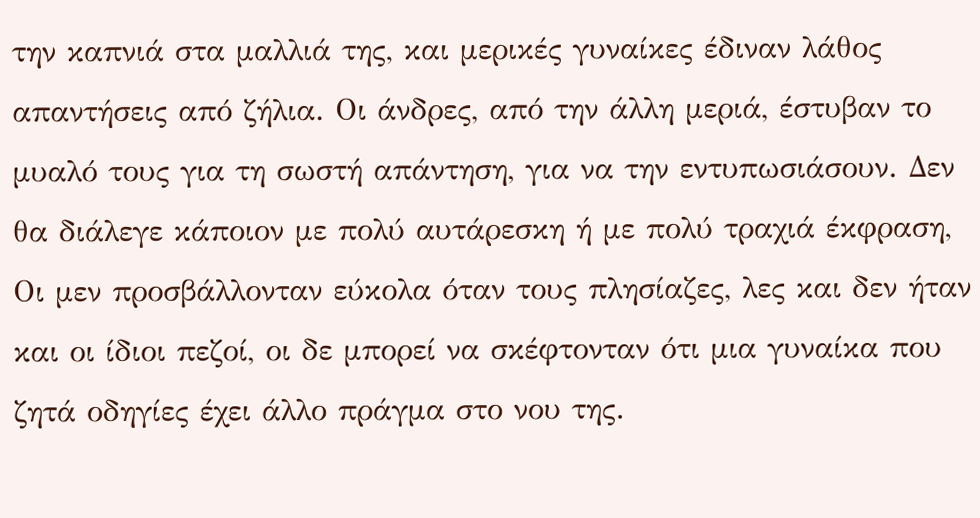την καπνιά στα μαλλιά της, και μερικές γυναίκες έδιναν λάθος απαντήσεις από ζήλια. Οι άνδρες, από την άλλη μεριά, έστυβαν το μυαλό τους για τη σωστή απάντηση, για να την εντυπωσιάσουν. Δεν θα διάλεγε κάποιον με πολύ αυτάρεσκη ή με πολύ τραχιά έκφραση, Οι μεν προσβάλλονταν εύκολα όταν τους πλησίαζες, λες και δεν ήταν και οι ίδιοι πεζοί, οι δε μπορεί να σκέφτονταν ότι μια γυναίκα που ζητά οδηγίες έχει άλλο πράγμα στο νου της.